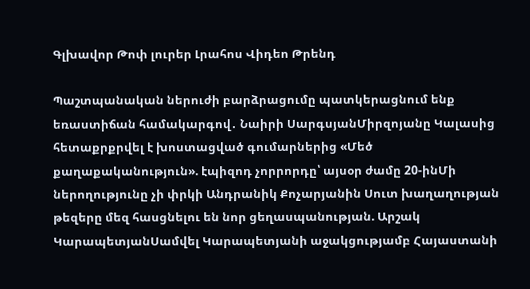Գլխավոր Թոփ լուրեր Լրահոս Վիդեո Թրենդ

Պաշտպանական ներուժի բարձրացումը պատկերացնում ենք եռաստիճան համակարգով․ Նաիրի ՍարգսյանՄիրզոյանը Կալասից հետաքրքրվել է խոստացված գումարներից «Մեծ քաղաքականություն». էպիզոդ չորրորդը՝ այսօր ժամը 20-ինՄի ներողությունը չի փրկի Անդրանիկ Քոչարյանին Սուտ խաղաղության թեզերը մեզ հասցնելու են նոր ցեղասպանության. Արշակ ԿարապետյանՍամվել Կարապետյանի աջակցությամբ Հայաստանի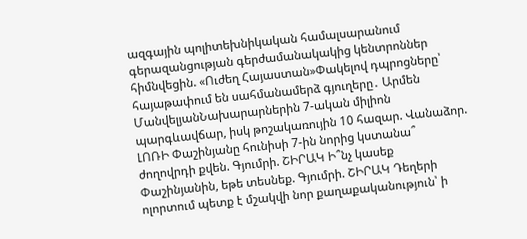ազգային պոլիտեխնիկական համալսարանում գերազանցության գերժամանակակից կենտրոններ հիմնվեցին. «Ուժեղ Հայաստան»Փակելով դպրոցները՝ հայաթափում են սահմանամերձ գյուղերը․ Արմեն ՄանվելյանՆախարարներին 7-ական միլիոն պարգևավճար, իսկ թոշակառույին 10 հազար. Վանաձոր. ԼՈՌԻ Փաշինյանը հունիսի 7-ին նորից կստանա՞ ժողովրդի քվեն. Գյումրի. ՇԻՐԱԿ Ի՞նչ կասեք Փաշինյանին, եթե տեսնեք. Գյումրի. ՇԻՐԱԿ Դեղերի ոլորտում պետք է մշակվի նոր քաղաքականություն՝ ի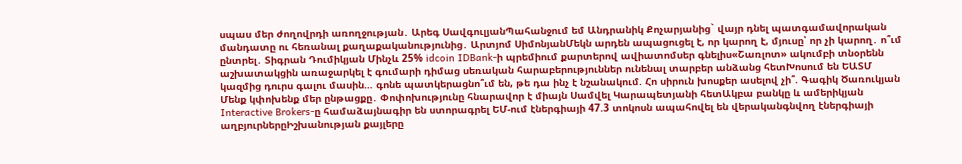սպաս մեր ժողովրդի առողջության․ Արեգ ՍավգուլյանՊահանջում եմ Անդրանիկ Քոչարյանից` վայր դնել պատգամավորական մանդատը ու հեռանալ քաղաքականությունից․ Արտյոմ ՍիմոնյանՄեկն արդեն ապացուցել է, որ կարող է, մյուսը՝ որ չի կարող․ ո՞ւմ ընտրել․ Տիգրան Դումիկյան Մինչև 25% idcoin IDBank-ի պրեմիում քարտերով ավիատոմսեր գնելիս«Շառլոտ» ակումբի տնօրենն աշխատակցին առաջարկել է գումարի դիմաց սեռական հարաբերություններ ունենալ տարբեր անձանց հետԽոսում են ԵԱՏՄ կազմից դուրս գալու մասին… գոնե պատկերացնո՞ւմ են, թե դա ինչ է նշանակում. Հո սիրուն խոսքեր ասելով չի՞. Գագիկ Ծառուկյան Մենք կփոխենք մեր ընթացքը․ Փոփոխությունը հնարավոր է միայն Սամվել Կարապետյանի հետԱկբա բանկը և ամերիկյան Interactive Brokers-ը համաձայնագիր են ստորագրել ԵՄ-ում էներգիայի 47.3 տոկոսն ապահովել են վերականգնվող էներգիայի աղբյուրներըԻշխանության քայլերը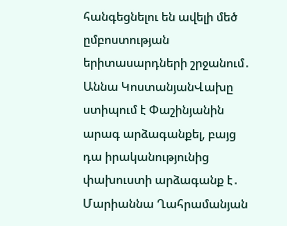հանգեցնելու են ավելի մեծ ըմբոստության երիտասարդների շրջանում․ Աննա ԿոստանյանՎախը ստիպում է Փաշինյանին արագ արձագանքել, բայց դա իրականությունից փախուստի արձագանք է․ Մարիաննա Ղահրամանյան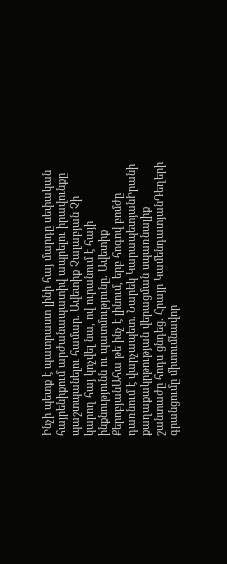Ինչի պետք է պատրաստ լինի հայ մարդը սեփական հայրենիքում արժանապատիվ ապրելու իրավունքը պաշտպանելու համար․ Ավետիք Չալաբյան Չի կարող հայ կոչվել նա, ով ուրանում է հայի ինքնությունն ու պատմությունը․ Ավետիք ՔերոբյանԱհա թե ինչ է լինում, երբ հոգով բոմժը դառնում է վարչապետ․ Նարեկ ԿարապետյանԻրանի քաղաքակրթության վերացման սպառնալիք շանտաժը հոդս ցնդեց․ Հրայր ԿամենդատյանԴեղերի գրանցումը միտումնավոր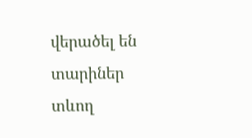վերածել են տարիներ տևող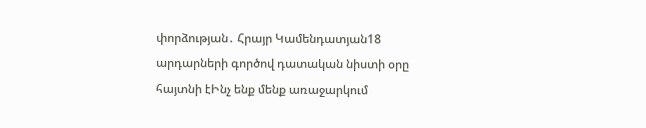փորձության․ Հրայր Կամենդատյան18 արդարների գործով դատական նիստի օրը հայտնի էԻնչ ենք մենք առաջարկում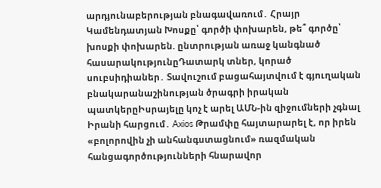արդյունաբերության բնագավառում․ Հրայր Կամենդատյան Խոսքը՝ գործի փոխարեն, թե՞ գործը՝ խոսքի փոխարեն. ընտրության առաջ կանգնած հասարակությունըԴատարկ տներ, կորած սուբսիդիաներ․ Տավուշում բացահայտվում է գյուղական բնակարանաշինության ծրագրի իրական պատկերըԻսրայելը կոչ է արել ԱՄՆ-ին զիջումների չգնալ Իրանի հարցում․ Axios Թրամփը հայտարարել է, որ իրեն «բոլորովին չի անհանգստացնում» ռազմական հանցագործությունների հնարավոր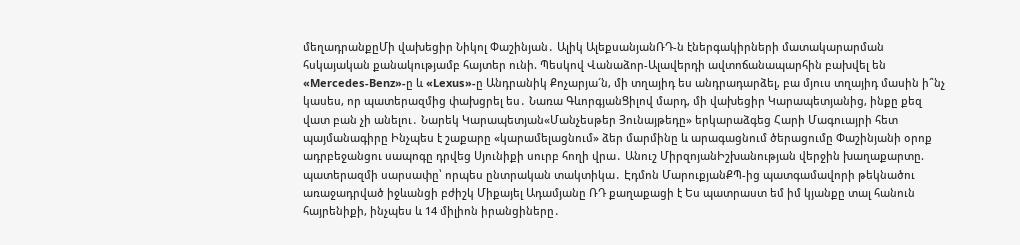մեղադրանքըՄի վախեցիր Նիկոլ Փաշինյան․ Ալիկ ԱլեքսանյանՌԴ-ն էներգակիրների մատակարարման հսկայական քանակությամբ հայտեր ունի. Պեսկով Վանաձոր-Ալավերդի ավտոճանապարհին բախվել են «Mercedes-Benz»-ը և «Lexus»-ը Անդրանիկ Քոչարյա´ն, մի տղայիդ ես անդրադարձել, բա մյուս տղայիդ մասին ի՞նչ կասես, որ պատերազմից փախցրել ես․ Նառա ԳևորգյանՑիլով մարդ, մի վախեցիր Կարապետյանից, ինքը քեզ վատ բան չի անելու․ Նարեկ Կարապետյան«Մանչեսթեր Յունայթեդը» երկարաձգեց Հարի Մագուայրի հետ պայմանագիրը Ինչպես է շաքարը «կարամելացնում» ձեր մարմինը և արագացնում ծերացումը Փաշինյանի օրոք ադրբեջանցու սապոգը դրվեց Սյունիքի սուրբ հողի վրա․ Անուշ ՄիրզոյանԻշխանության վերջին խաղաքարտը. պատերազմի սարսափը՝ որպես ընտրական տակտիկա․ Էդմոն ՄարուքյանՔՊ-ից պատգամավորի թեկնածու առաջադրված իջևանցի բժիշկ Միքայել Ադամյանը ՌԴ քաղաքացի է Ես պատրաստ եմ իմ կյանքը տալ հանուն հայրենիքի, ինչպես և 14 միլիոն իրանցիները․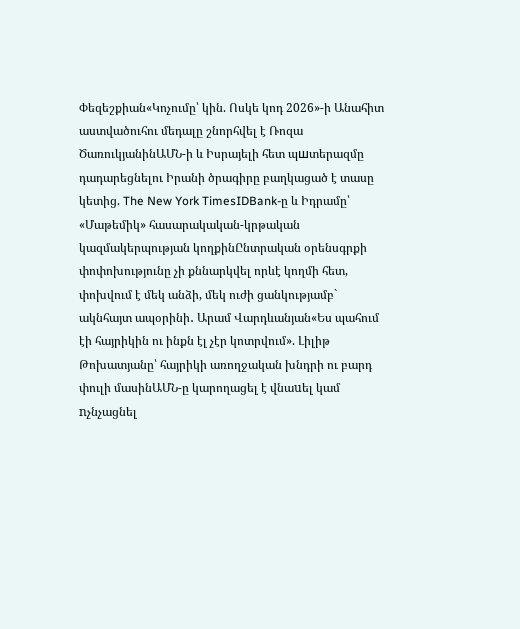Փեզեշքիան«Կոչումը՝ կին. Ոսկե կոդ 2026»-ի Անահիտ աստվածուհու մեդալը շնորհվել է Ռոզա ԾառուկյանինԱՄՆ-ի և Իսրայելի հետ պшտերազմը դադարեցնելու Իրանի ծրագիրը բաղկացած է տասը կետից. The New York TimesIDBank-ը և Իդրամը՝ «Մաթեմիկ» հասարակական-կրթական կազմակերպության կողքինԸնտրական օրենսգրքի փոփոխությունը չի քննարկվել որևէ կողմի հետ, փոխվում է մեկ անձի, մեկ ուժի ցանկությամբ` ակնհայտ ապօրինի․ Արամ Վարդևանյան«Ես պահում էի հայրիկին ու ինքն էլ չէր կոտրվում». Լիլիթ Թոխատյանը՝ հայրիկի առողջական խնդրի ու բարդ փուլի մասինԱՄՆ-ը կարողացել է վնաuել կամ nչնչացնել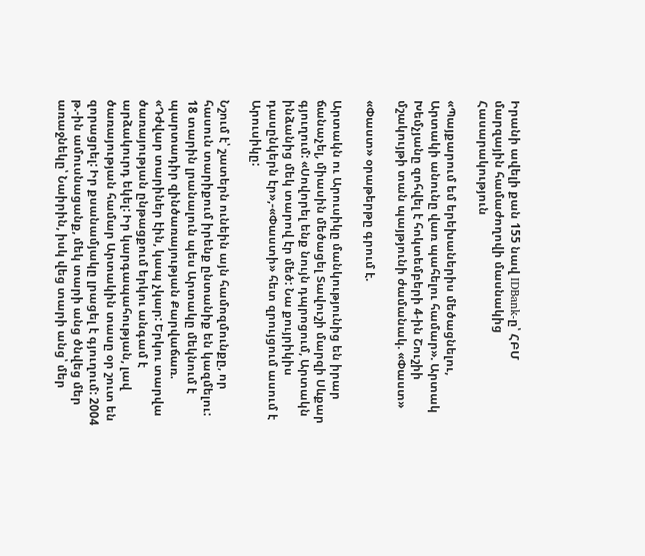Իրանի ավելի քան 155 նավ IDBank-ը՝ ՀԲՄ մարզային համաժողովի մասնակից
Հասարակություն

«Պայքարում եմ երեխաներիս մեծացնելու, Արտակի անունը վառ պահելու համար». Արտակ Խեմչյանը զոհվել է հոկտեմբերի 4-ին Շուշիի մշակույթի տան պայթյունի ժամանակ. «Փաստ»

«Փաստ» օրաթերթը գրում է.

Արտակն ու Արուսիկը մանկությունից են իրար ճանաչել, միասին մեծացել Տավուշի մարզի Սևքար գյուղում: «Սովորել ենք նույն դպրոցում, Արտակն ինձանից մեկ տարով էր մեծ: Նա քույրիկիս դասընկերն էր»,-«Փաստի» հետ զրույցում ասում է Արուսիկը:

Նշում է՝ շատերն ունեին այն համոզմունքը, որ հասուն տարիքում իրենք ընտանիք են կազմելու: 18 տարին լրանալուն պես Արտակը մեկնում է պարտադիր զինծառայության Քարվաճառ. «Դժվար տարիներ էին, կապ չկար: Երկու տարվա ծառայության ընթացքում երկու անգամ է արձակուրդ եկել: Իր կարգապահության, լավ ծառայության համար Արտակին տասը օր շուտ են զորացրել: Իր քսանամյակը լրացել է գյուղում: 2004 թ.-ին ամուսնացանք, մեկ տարի անց ծնվեց մեր առաջնեկը՝ Նաիրին, իսկ վեց տարի անց՝ մեր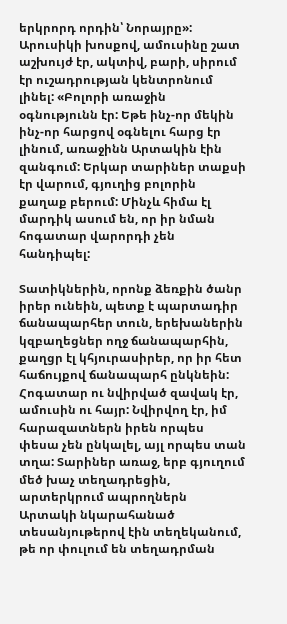երկրորդ որդին՝ Նորայրը»: Արուսիկի խոսքով, ամուսինը շատ աշխույժ էր, ակտիվ, բարի, սիրում էր ուշադրության կենտրոնում լինել: «Բոլորի առաջին օգնությունն էր: Եթե ինչ-որ մեկին ինչ-որ հարցով օգնելու հարց էր լինում, առաջինն Արտակին էին զանգում: Երկար տարիներ տաքսի էր վարում, գյուղից բոլորին քաղաք բերում: Մինչև հիմա էլ մարդիկ ասում են, որ իր նման հոգատար վարորդի չեն հանդիպել:

Տատիկներին, որոնք ձեռքին ծանր իրեր ունեին, պետք է պարտադիր ճանապարհեր տուն, երեխաներին կզբաղեցներ ողջ ճանապարհին, քաղցր էլ կհյուրասիրեր, որ իր հետ հաճույքով ճանապարհ ընկնեին: Հոգատար ու նվիրված զավակ էր, ամուսին ու հայր: Նվիրվող էր, իմ հարազատներն իրեն որպես փեսա չեն ընկալել, այլ որպես տան տղա: Տարիներ առաջ, երբ գյուղում մեծ խաչ տեղադրեցին, արտերկրում ապրողներն Արտակի նկարահանած տեսանյութերով էին տեղեկանում, թե որ փուլում են տեղադրման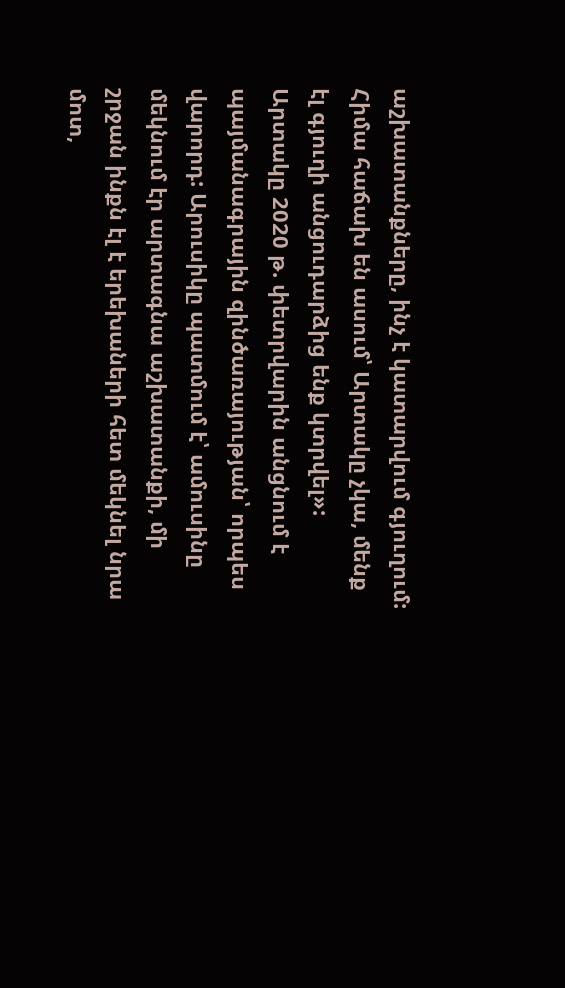աշխատանքները, ինչ է կատարվում գյուղում: Հիմա հաճախ են ասում՝ Արտակը չկա, մենք էլ գյուղի անցուդարձից ենք կտրվել»: Արտակը 2020 թ. փետրվարին անցնում է պայմանագրային զինծառայության՝ որպես վարորդ: Արուսիկը պատմում է՝ ամուսինը մեկնում էր արտագնա աշխատանքի, մի շրջան ինքն էլ է երեխաների հետ մեկնել նրա մոտ,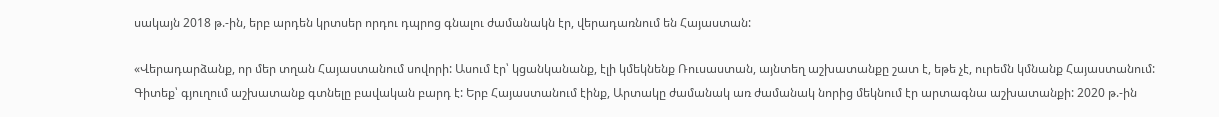սակայն 2018 թ.-ին, երբ արդեն կրտսեր որդու դպրոց գնալու ժամանակն էր, վերադառնում են Հայաստան:

«Վերադարձանք, որ մեր տղան Հայաստանում սովորի: Ասում էր՝ կցանկանանք, էլի կմեկնենք Ռուսաստան, այնտեղ աշխատանքը շատ է, եթե չէ, ուրեմն կմնանք Հայաստանում: Գիտեք՝ գյուղում աշխատանք գտնելը բավական բարդ է: Երբ Հայաստանում էինք, Արտակը ժամանակ առ ժամանակ նորից մեկնում էր արտագնա աշխատանքի: 2020 թ.-ին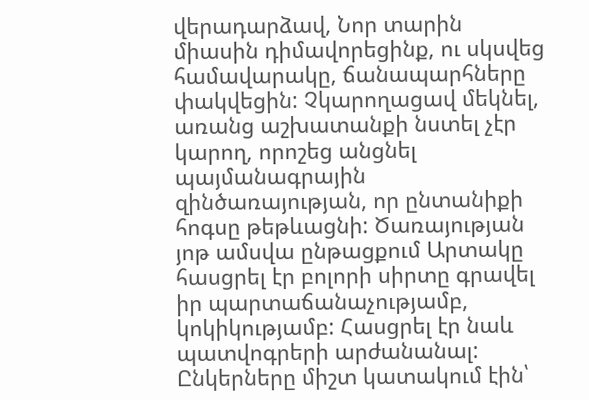վերադարձավ, Նոր տարին միասին դիմավորեցինք, ու սկսվեց համավարակը, ճանապարհները փակվեցին: Չկարողացավ մեկնել, առանց աշխատանքի նստել չէր կարող, որոշեց անցնել պայմանագրային զինծառայության, որ ընտանիքի հոգսը թեթևացնի: Ծառայության յոթ ամսվա ընթացքում Արտակը հասցրել էր բոլորի սիրտը գրավել իր պարտաճանաչությամբ, կոկիկությամբ: Հասցրել էր նաև պատվոգրերի արժանանալ: Ընկերները միշտ կատակում էին՝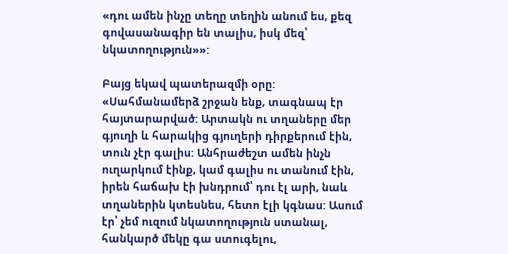«դու ամեն ինչը տեղը տեղին անում ես, քեզ գովասանագիր են տալիս, իսկ մեզ՝ նկատողություն»»:

Բայց եկավ պատերազմի օրը: «Սահմանամերձ շրջան ենք, տագնապ էր հայտարարված: Արտակն ու տղաները մեր գյուղի և հարակից գյուղերի դիրքերում էին, տուն չէր գալիս: Անհրաժեշտ ամեն ինչն ուղարկում էինք, կամ գալիս ու տանում էին, իրեն հաճախ էի խնդրում՝ դու էլ արի, նաև տղաներին կտեսնես, հետո էլի կգնաս: Ասում էր՝ չեմ ուզում նկատողություն ստանալ, հանկարծ մեկը գա ստուգելու,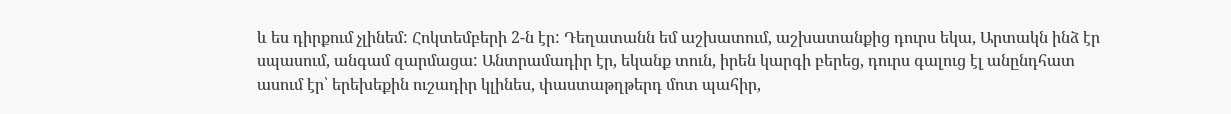և ես դիրքում չլինեմ: Հոկտեմբերի 2-ն էր: Դեղատանն եմ աշխատում, աշխատանքից դուրս եկա, Արտակն ինձ էր սպասում, անգամ զարմացա: Անտրամադիր էր, եկանք տուն, իրեն կարգի բերեց, դուրս գալուց էլ անընդհատ ասում էր՝ երեխեքին ուշադիր կլինես, փաստաթղթերդ մոտ պահիր,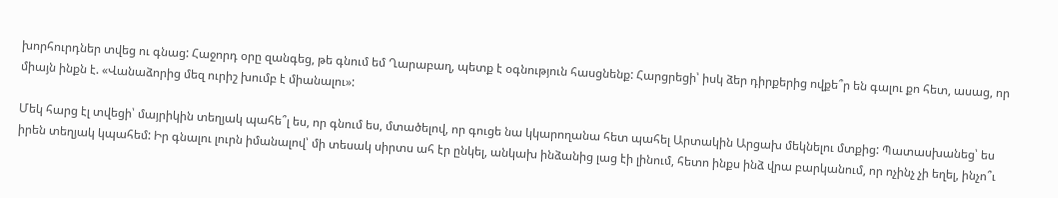խորհուրդներ տվեց ու գնաց: Հաջորդ օրը զանգեց, թե գնում եմ Ղարաբաղ, պետք է օգնություն հասցնենք: Հարցրեցի՝ իսկ ձեր դիրքերից ովքե՞ր են գալու քո հետ, ասաց, որ միայն ինքն է. «Վանաձորից մեզ ուրիշ խումբ է միանալու»:

Մեկ հարց էլ տվեցի՝ մայրիկին տեղյակ պահե՞լ ես, որ գնում ես, մտածելով, որ գուցե նա կկարողանա հետ պահել Արտակին Արցախ մեկնելու մտքից: Պատասխանեց՝ ես իրեն տեղյակ կպահեմ: Իր գնալու լուրն իմանալով՝ մի տեսակ սիրտս ահ էր ընկել, անկախ ինձանից լաց էի լինում, հետո ինքս ինձ վրա բարկանում, որ ոչինչ չի եղել, ինչո՞ւ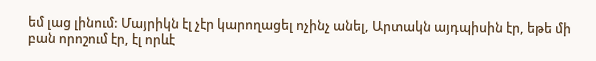եմ լաց լինում: Մայրիկն էլ չէր կարողացել ոչինչ անել, Արտակն այդպիսին էր, եթե մի բան որոշում էր, էլ որևէ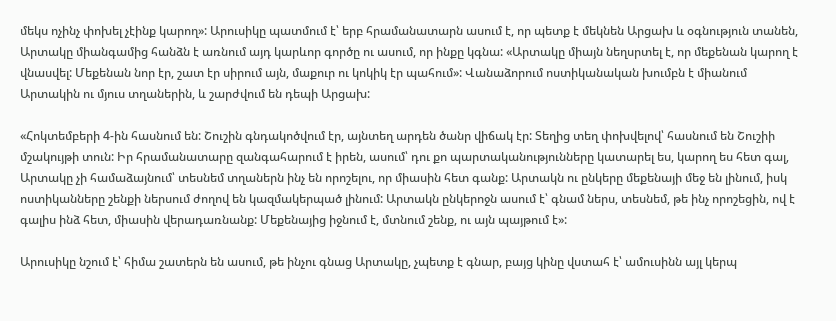մեկս ոչինչ փոխել չէինք կարող»: Արուսիկը պատմում է՝ երբ հրամանատարն ասում է, որ պետք է մեկնեն Արցախ և օգնություն տանեն, Արտակը միանգամից հանձն է առնում այդ կարևոր գործը ու ասում, որ ինքը կգնա: «Արտակը միայն նեղսրտել է, որ մեքենան կարող է վնասվել: Մեքենան նոր էր, շատ էր սիրում այն, մաքուր ու կոկիկ էր պահում»: Վանաձորում ոստիկանական խումբն է միանում Արտակին ու մյուս տղաներին, և շարժվում են դեպի Արցախ:

«Հոկտեմբերի 4-ին հասնում են: Շուշին գնդակոծվում էր, այնտեղ արդեն ծանր վիճակ էր: Տեղից տեղ փոխվելով՝ հասնում են Շուշիի մշակույթի տուն: Իր հրամանատարը զանգահարում է իրեն, ասում՝ դու քո պարտականությունները կատարել ես, կարող ես հետ գալ, Արտակը չի համաձայնում՝ տեսնեմ տղաներն ինչ են որոշելու, որ միասին հետ գանք: Արտակն ու ընկերը մեքենայի մեջ են լինում, իսկ ոստիկանները շենքի ներսում ժողով են կազմակերպած լինում: Արտակն ընկերոջն ասում է՝ գնամ ներս, տեսնեմ, թե ինչ որոշեցին, ով է գալիս ինձ հետ, միասին վերադառնանք: Մեքենայից իջնում է, մտնում շենք, ու այն պայթում է»:

Արուսիկը նշում է՝ հիմա շատերն են ասում, թե ինչու գնաց Արտակը, չպետք է գնար, բայց կինը վստահ է՝ ամուսինն այլ կերպ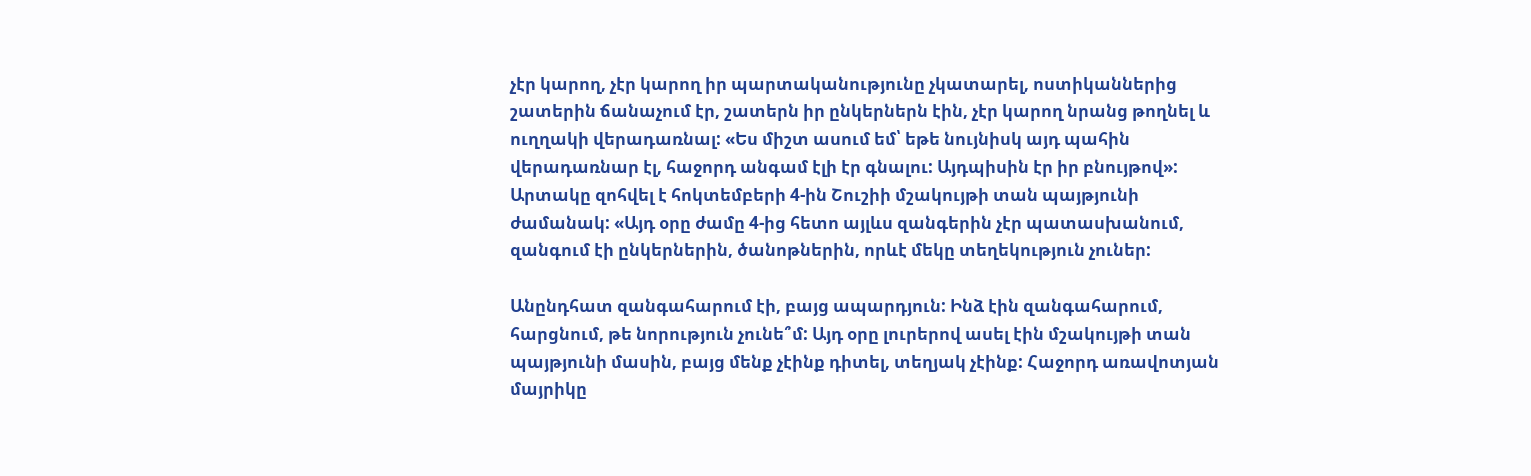չէր կարող, չէր կարող իր պարտականությունը չկատարել, ոստիկաններից շատերին ճանաչում էր, շատերն իր ընկերներն էին, չէր կարող նրանց թողնել և ուղղակի վերադառնալ: «Ես միշտ ասում եմ՝ եթե նույնիսկ այդ պահին վերադառնար էլ, հաջորդ անգամ էլի էր գնալու: Այդպիսին էր իր բնույթով»: Արտակը զոհվել է հոկտեմբերի 4-ին Շուշիի մշակույթի տան պայթյունի ժամանակ: «Այդ օրը ժամը 4-ից հետո այլևս զանգերին չէր պատասխանում, զանգում էի ընկերներին, ծանոթներին, որևէ մեկը տեղեկություն չուներ:

Անընդհատ զանգահարում էի, բայց ապարդյուն: Ինձ էին զանգահարում, հարցնում, թե նորություն չունե՞մ: Այդ օրը լուրերով ասել էին մշակույթի տան պայթյունի մասին, բայց մենք չէինք դիտել, տեղյակ չէինք: Հաջորդ առավոտյան մայրիկը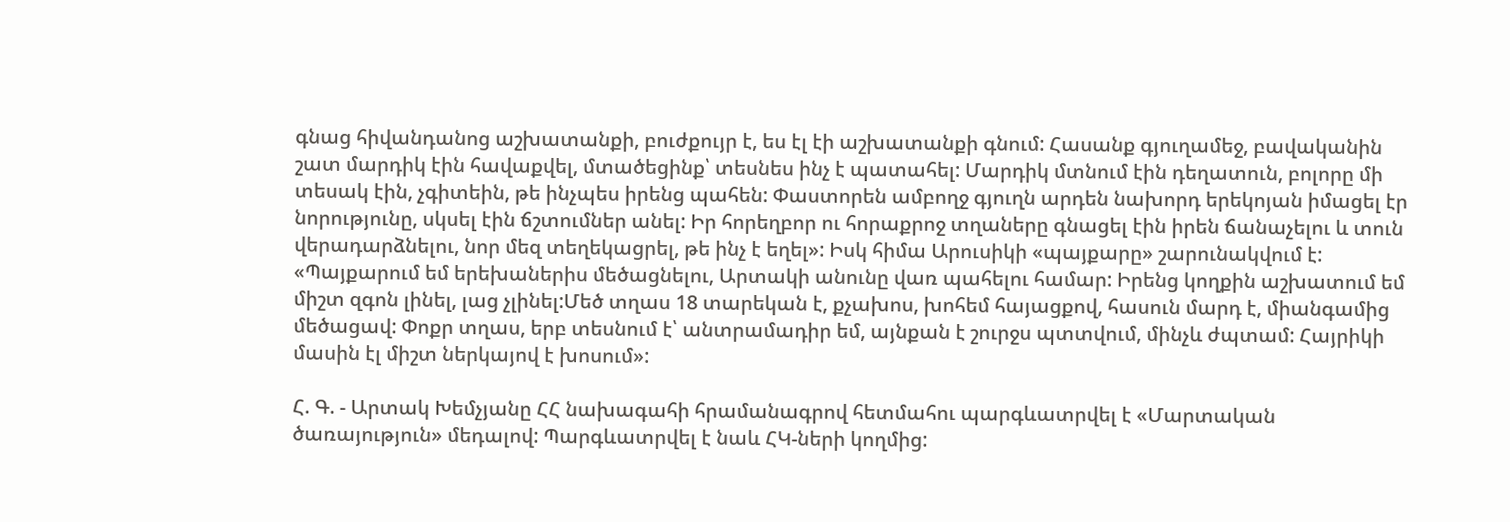գնաց հիվանդանոց աշխատանքի, բուժքույր է, ես էլ էի աշխատանքի գնում: Հասանք գյուղամեջ, բավականին շատ մարդիկ էին հավաքվել, մտածեցինք՝ տեսնես ինչ է պատահել: Մարդիկ մտնում էին դեղատուն, բոլորը մի տեսակ էին, չգիտեին, թե ինչպես իրենց պահեն: Փաստորեն ամբողջ գյուղն արդեն նախորդ երեկոյան իմացել էր նորությունը, սկսել էին ճշտումներ անել: Իր հորեղբոր ու հորաքրոջ տղաները գնացել էին իրեն ճանաչելու և տուն վերադարձնելու, նոր մեզ տեղեկացրել, թե ինչ է եղել»: Իսկ հիմա Արուսիկի «պայքարը» շարունակվում է: «Պայքարում եմ երեխաներիս մեծացնելու, Արտակի անունը վառ պահելու համար: Իրենց կողքին աշխատում եմ միշտ զգոն լինել, լաց չլինել:Մեծ տղաս 18 տարեկան է, քչախոս, խոհեմ հայացքով, հասուն մարդ է, միանգամից մեծացավ: Փոքր տղաս, երբ տեսնում է՝ անտրամադիր եմ, այնքան է շուրջս պտտվում, մինչև ժպտամ: Հայրիկի մասին էլ միշտ ներկայով է խոսում»:

Հ. Գ. - Արտակ Խեմչյանը ՀՀ նախագահի հրամանագրով հետմահու պարգևատրվել է «Մարտական ծառայություն» մեդալով: Պարգևատրվել է նաև ՀԿ-ների կողմից: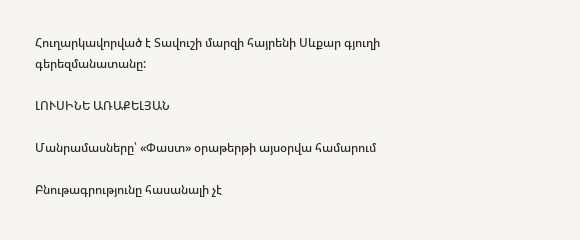Հուղարկավորված է Տավուշի մարզի հայրենի Սևքար գյուղի գերեզմանատանը:

ԼՈՒՍԻՆԵ ԱՌԱՔԵԼՅԱՆ

Մանրամասները՝ «Փաստ» օրաթերթի այսօրվա համարում

Բնութագրությունը հասանալի չէ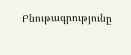Բնութագրությունը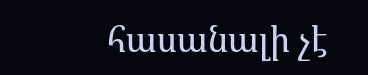հասանալի չէ